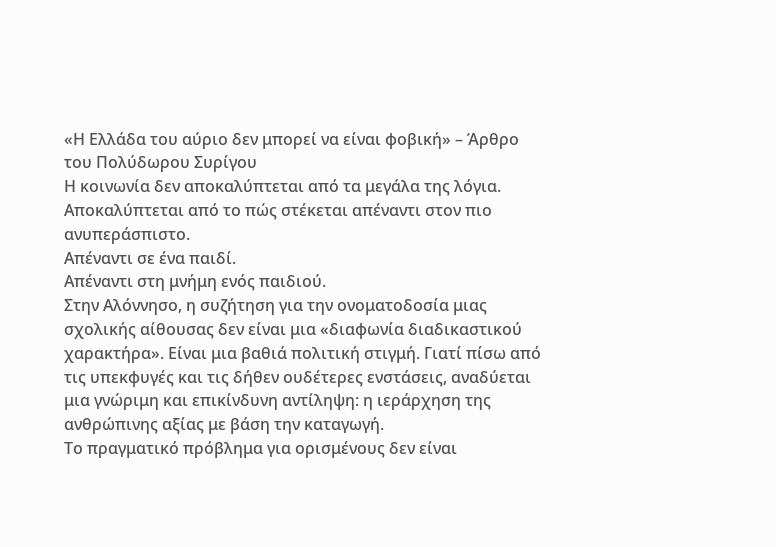«Η Ελλάδα του αύριο δεν μπορεί να είναι φοβική» – Άρθρο του Πολύδωρου Συρίγου
Η κοινωνία δεν αποκαλύπτεται από τα μεγάλα της λόγια.
Αποκαλύπτεται από το πώς στέκεται απέναντι στον πιο ανυπεράσπιστο.
Απέναντι σε ένα παιδί.
Απέναντι στη μνήμη ενός παιδιού.
Στην Αλόννησο, η συζήτηση για την ονοματοδοσία μιας σχολικής αίθουσας δεν είναι μια «διαφωνία διαδικαστικού χαρακτήρα». Είναι μια βαθιά πολιτική στιγμή. Γιατί πίσω από τις υπεκφυγές και τις δήθεν ουδέτερες ενστάσεις, αναδύεται μια γνώριμη και επικίνδυνη αντίληψη: η ιεράρχηση της ανθρώπινης αξίας με βάση την καταγωγή.
Το πραγματικό πρόβλημα για ορισμένους δεν είναι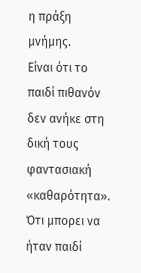η πράξη μνήμης.
Είναι ότι το παιδί πιθανόν δεν ανήκε στη δική τους φαντασιακή «καθαρότητα».
Ότι μπορει να ήταν παιδί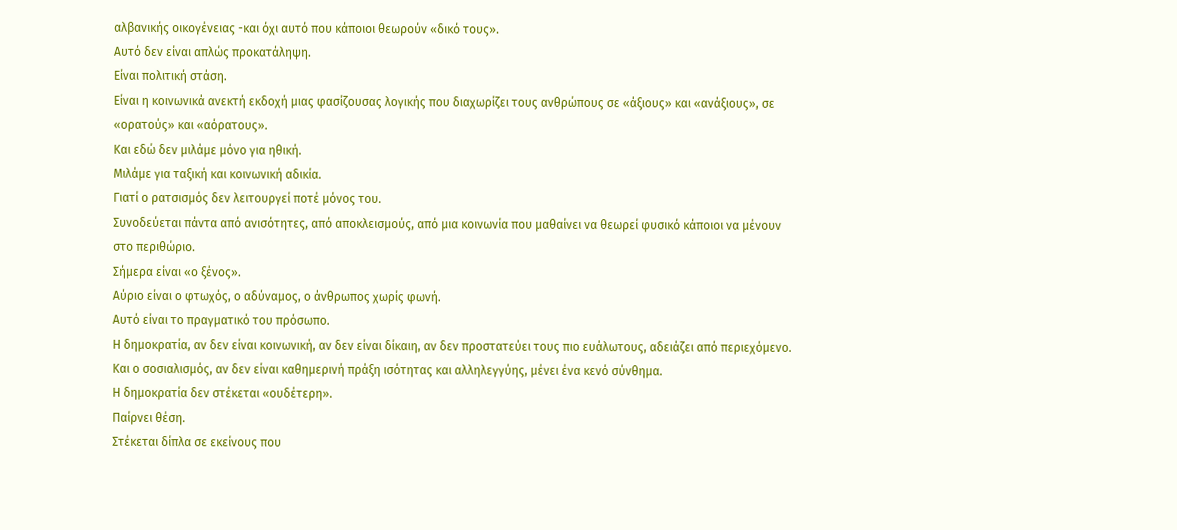αλβανικής οικογένειας -και όχι αυτό που κάποιοι θεωρούν «δικό τους».
Αυτό δεν είναι απλώς προκατάληψη.
Είναι πολιτική στάση.
Είναι η κοινωνικά ανεκτή εκδοχή μιας φασίζουσας λογικής που διαχωρίζει τους ανθρώπους σε «άξιους» και «ανάξιους», σε «ορατούς» και «αόρατους».
Και εδώ δεν μιλάμε μόνο για ηθική.
Μιλάμε για ταξική και κοινωνική αδικία.
Γιατί ο ρατσισμός δεν λειτουργεί ποτέ μόνος του.
Συνοδεύεται πάντα από ανισότητες, από αποκλεισμούς, από μια κοινωνία που μαθαίνει να θεωρεί φυσικό κάποιοι να μένουν στο περιθώριο.
Σήμερα είναι «ο ξένος».
Αύριο είναι ο φτωχός, ο αδύναμος, ο άνθρωπος χωρίς φωνή.
Αυτό είναι το πραγματικό του πρόσωπο.
Η δημοκρατία, αν δεν είναι κοινωνική, αν δεν είναι δίκαιη, αν δεν προστατεύει τους πιο ευάλωτους, αδειάζει από περιεχόμενο.
Και ο σοσιαλισμός, αν δεν είναι καθημερινή πράξη ισότητας και αλληλεγγύης, μένει ένα κενό σύνθημα.
Η δημοκρατία δεν στέκεται «ουδέτερη».
Παίρνει θέση.
Στέκεται δίπλα σε εκείνους που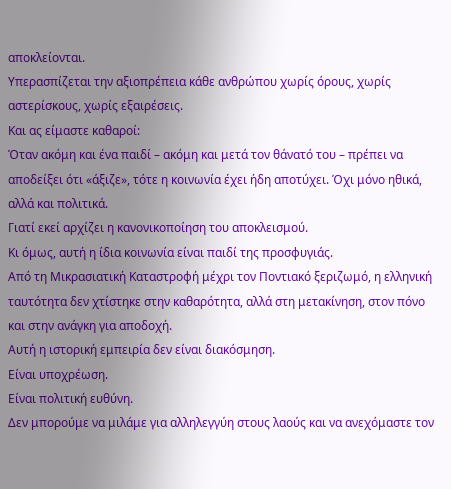αποκλείονται.
Υπερασπίζεται την αξιοπρέπεια κάθε ανθρώπου χωρίς όρους, χωρίς αστερίσκους, χωρίς εξαιρέσεις.
Και ας είμαστε καθαροί:
Όταν ακόμη και ένα παιδί – ακόμη και μετά τον θάνατό του – πρέπει να αποδείξει ότι «άξιζε», τότε η κοινωνία έχει ήδη αποτύχει. Όχι μόνο ηθικά, αλλά και πολιτικά.
Γιατί εκεί αρχίζει η κανονικοποίηση του αποκλεισμού.
Κι όμως, αυτή η ίδια κοινωνία είναι παιδί της προσφυγιάς.
Από τη Μικρασιατική Καταστροφή μέχρι τον Ποντιακό ξεριζωμό, η ελληνική ταυτότητα δεν χτίστηκε στην καθαρότητα, αλλά στη μετακίνηση, στον πόνο και στην ανάγκη για αποδοχή.
Αυτή η ιστορική εμπειρία δεν είναι διακόσμηση.
Είναι υποχρέωση.
Είναι πολιτική ευθύνη.
Δεν μπορούμε να μιλάμε για αλληλεγγύη στους λαούς και να ανεχόμαστε τον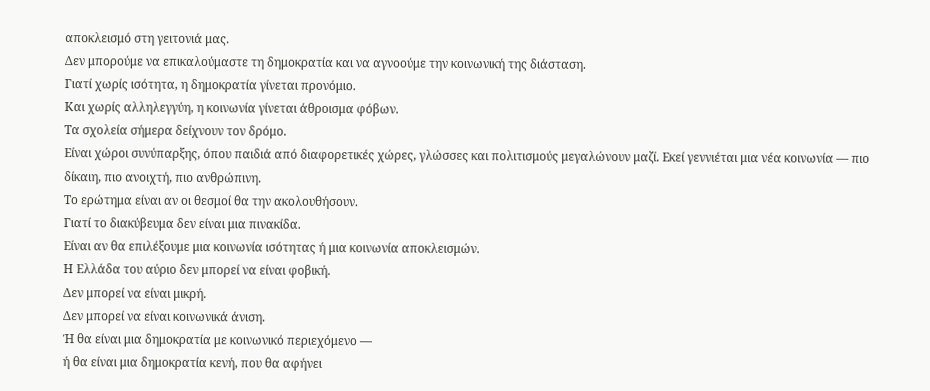αποκλεισμό στη γειτονιά μας.
Δεν μπορούμε να επικαλούμαστε τη δημοκρατία και να αγνοούμε την κοινωνική της διάσταση.
Γιατί χωρίς ισότητα, η δημοκρατία γίνεται προνόμιο.
Και χωρίς αλληλεγγύη, η κοινωνία γίνεται άθροισμα φόβων.
Τα σχολεία σήμερα δείχνουν τον δρόμο.
Είναι χώροι συνύπαρξης, όπου παιδιά από διαφορετικές χώρες, γλώσσες και πολιτισμούς μεγαλώνουν μαζί. Εκεί γεννιέται μια νέα κοινωνία — πιο δίκαιη, πιο ανοιχτή, πιο ανθρώπινη.
Το ερώτημα είναι αν οι θεσμοί θα την ακολουθήσουν.
Γιατί το διακύβευμα δεν είναι μια πινακίδα.
Είναι αν θα επιλέξουμε μια κοινωνία ισότητας ή μια κοινωνία αποκλεισμών.
Η Ελλάδα του αύριο δεν μπορεί να είναι φοβική.
Δεν μπορεί να είναι μικρή.
Δεν μπορεί να είναι κοινωνικά άνιση.
Ή θα είναι μια δημοκρατία με κοινωνικό περιεχόμενο —
ή θα είναι μια δημοκρατία κενή, που θα αφήνει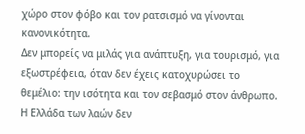χώρο στον φόβο και τον ρατσισμό να γίνονται κανονικότητα.
Δεν μπορείς να μιλάς για ανάπτυξη, για τουρισμό, για εξωστρέφεια, όταν δεν έχεις κατοχυρώσει το θεμέλιο: την ισότητα και τον σεβασμό στον άνθρωπο.
Η Ελλάδα των λαών δεν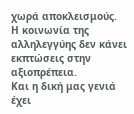χωρά αποκλεισμούς.
Η κοινωνία της αλληλεγγύης δεν κάνει εκπτώσεις στην αξιοπρέπεια.
Και η δική μας γενιά έχει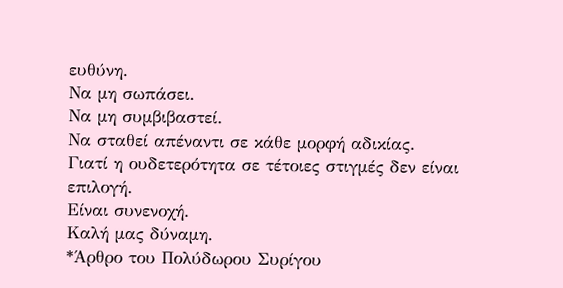ευθύνη.
Να μη σωπάσει.
Να μη συμβιβαστεί.
Να σταθεί απέναντι σε κάθε μορφή αδικίας.
Γιατί η ουδετερότητα σε τέτοιες στιγμές δεν είναι επιλογή.
Είναι συνενοχή.
Καλή μας δύναμη.
*Άρθρο του Πολύδωρου Συρίγου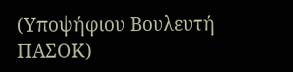(Υποψήφιου Βουλευτή ΠΑΣΟΚ)